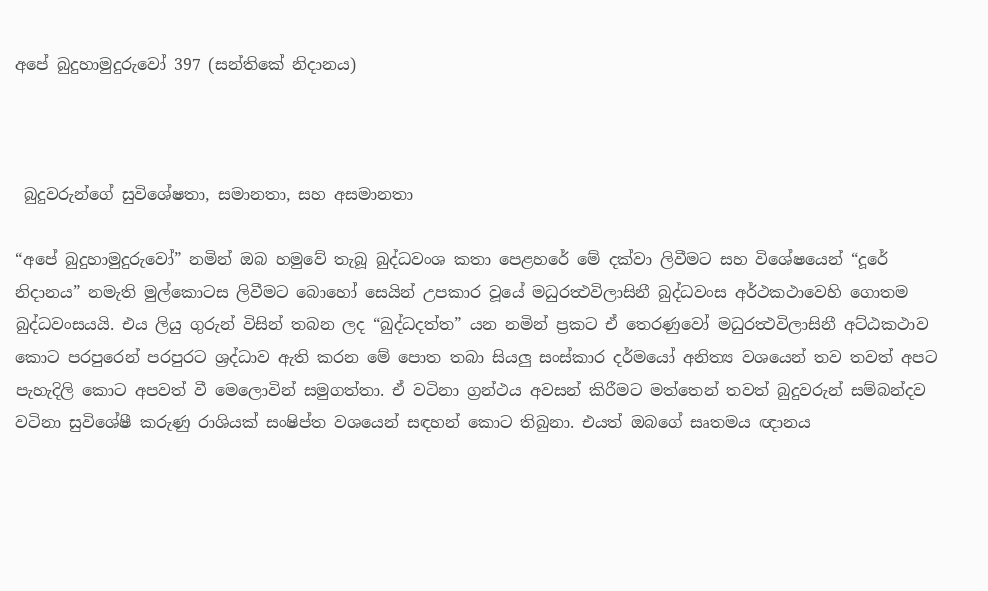අපේ බුදුහාමුදුරුවෝ 397 (සන්තිකේ නිදානය)



 බුදුවරුන්ගේ සුවිශේෂතා, සමානතා, සහ අසමානතා

“අපේ බුදුහාමුදුරුවෝ” නමින් ඔබ හමුවේ තැබූ බුද්ධවංශ කතා පෙළහරේ මේ දක්වා ලිවීමට සහ විශේෂයෙන් “දූරේ නිදානය” නමැති මුල්කොටස ලිවීමට බොහෝ සෙයින් උපකාර වූයේ මධුරත්‍ථවිලාසිනී බුද්ධවංස අර්ථකථාවෙහි ගොතම බුද්ධවංසයයි. එය ලියු ගුරුන් විසින් තබන ලද “බුද්ධදත්ත” යන නමින් ප්‍රකට ඒ තෙරණුවෝ මධුරත්‍ථවිලාසිනී අට්ඨකථාව කොට පරපුරෙන් පරපුරට ශ්‍රද්ධාව ඇති කරන මේ පොත තබා සියලු සංස්කාර දර්මයෝ අනිත්‍ය වශයෙන් තව තවත් අපට පැහැදිලි කොට අපවත් වී මෙලොවින් සමුගත්තා. ඒ වටිනා ග්‍රන්ථය අවසන් කිරීමට මත්තෙන් තවත් බුදුවරුන් සම්බන්දව වටිනා සුවිශේෂී කරුණු රාශියක් සංෂිප්ත වශයෙන් සඳහන් කොට තිබුනා. එයත් ඔබගේ සෘතමය ඥානය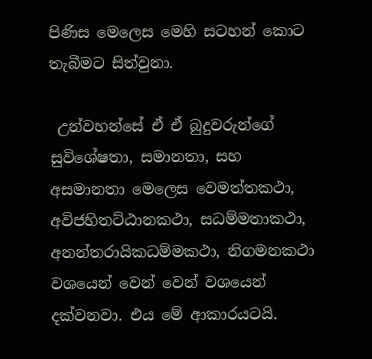පිණිස මෙලෙස මෙහි සටහන් කොට තැබීමට සිත්වුනා.

 උන්වහන්සේ ඒ ඒ බුදුවරුන්ගේ සුවිශේෂතා, සමානතා, සහ අසමානතා මෙලෙස වෙමත්තකථා, අවිජහිතට්ඨානකථා, සධම්මතාකථා, අනන්තරායිකධම්මකථා, නිගමනකථා වශයෙන් වෙන් වෙන් වශයෙන් දක්වනවා. එය මේ ආකාරයටයි.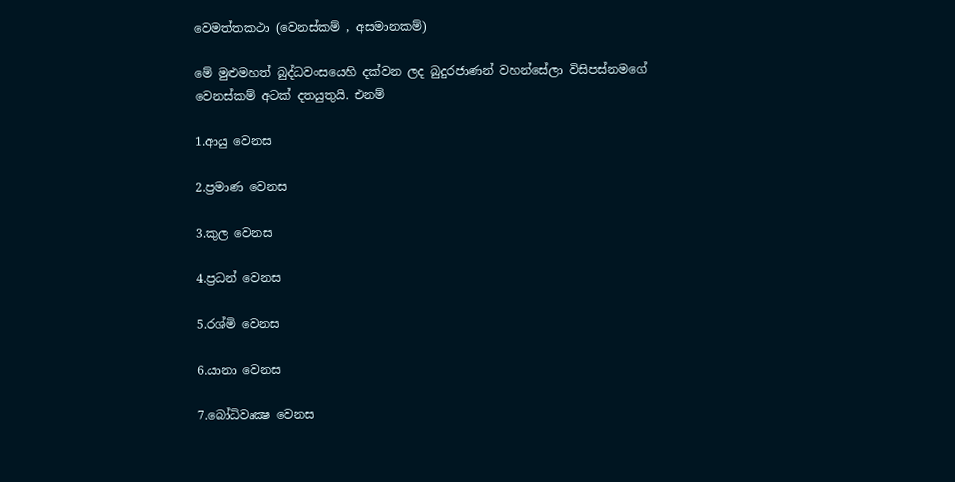වෙමත්තකථා (වෙනස්කම් , අසමානකම්)

මේ මුළුමහත් බුද්ධවංසයෙහි දක්වන ලද බුදුරජාණන් වහන්සේලා විසිපස්නමගේ වෙනස්කම් අටක් දතයුතුයි. එනම්

1.ආයු වෙනස

2.ප්‍රමාණ වෙනස

3.කුල වෙනස

4.ප්‍රධන් වෙනස

5.රශ්මි වෙනස

6.යානා වෙනස

7.බෝධිවෘක්‍ෂ වෙනස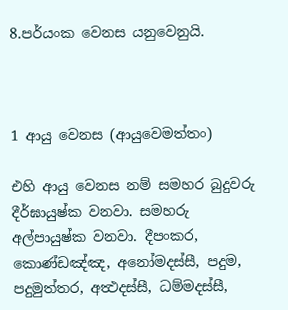8.පර්යංක වෙනස යනුවෙනුයි.



1 ආයු වෙනස (ආයුවෙමත්තං)

එහි ආයු වෙනස නම් සමහර බුදුවරු දීර්ඝායුෂ්ක වනවා. සමහරු අල්පායුෂ්ක වනවා. දීපංකර, කොණ්ඩඤ්ඤ, අනෝමදස්සී, පදුම, පදුමුත්තර, අත්‍ථදස්සී, ධම්මදස්සී,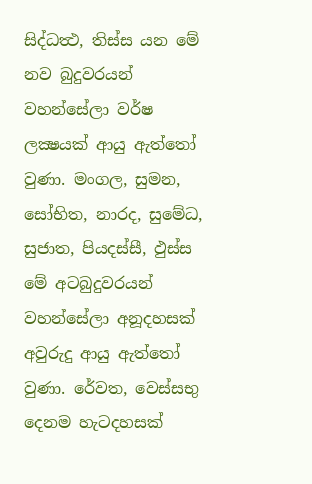සිද්ධත්‍ථ, තිස්ස යන මේ නව බුදුවරයන් වහන්සේලා වර්ෂ ලක්‍ෂයක් ආයු ඇත්තෝ වුණා. මංගල, සුමන, සෝභිත, නාරද, සුමේධ, සුජාත, පියදස්සී, ඵුස්ස මේ අටබුදුවරයන් වහන්සේලා අනූදහසක් අවුරුදු ආයු ඇත්තෝ වුණා. රේවත, වෙස්සභු දෙනම හැටදහසක්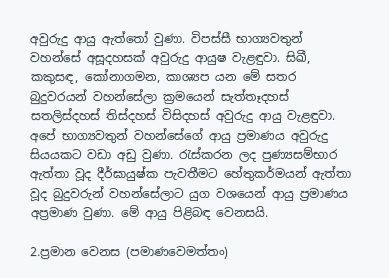අවුරුදු ආයු ඇත්තෝ වුණා. විපස්සී භාග්‍යවතුන් වහන්සේ අසූදහසක් අවුරුදු ආයුෂ වැළඳුවා. සිඛී, කකුසඳ, කෝනාගමන, කාශ්‍යප යන මේ සතර බුදුවරයන් වහන්සේලා ක්‍රමයෙන් සැත්තෑදහස් සතලිස්දහස් තිස්දහස් විසිදහස් අවුරුදු ආයු වැළඳුවා. අපේ භාග්‍යවතුන් වහන්සේගේ ආයු ප්‍රමාණය අවුරුදු සියයකට වඩා අඩු වුණා. රැස්කරන ලද පුණ්‍යසම්භාර ඇත්තා වූද දීර්ඝායුෂ්ක පැවතීමට හේතුකර්මයන් ඇත්තා වූද බුදුවරුන් වහන්සේලාට යුග වශයෙන් ආයු ප්‍රමාණය අප්‍රමාණ වුණා. මේ ආයු පිළිබඳ වෙනසයි.

2.ප්‍රමාන වෙනස (පමාණවෙමත්තං)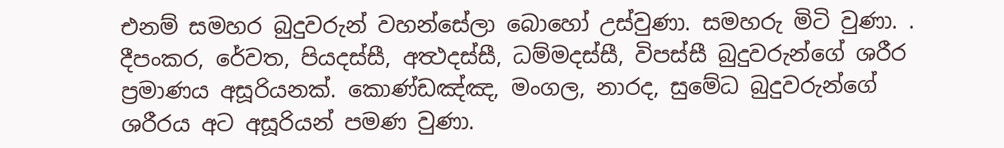එනම් සමහර බුදුවරුන් වහන්සේලා බොහෝ උස්වුණා. සමහරු මිටි වුණා. . දීපංකර, රේවත, පියදස්සී, අත්‍ථදස්සී, ධම්මදස්සී, විපස්සී බුදුවරුන්ගේ ශරීර ප්‍රමාණය අසූරියනක්. කොණ්ඩඤ්ඤ, මංගල, නාරද, සුමේධ බුදුවරුන්ගේ ශරීරය අට අසූරියන් පමණ වුණා.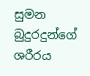සුමන බුදුරදුන්ගේ ශරීරය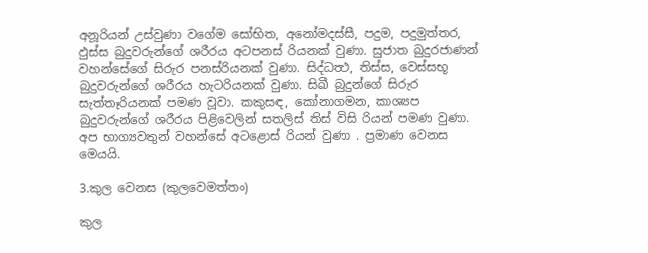අනූරියන් උස්වුණා වගේම සෝභිත, අනෝමදස්සී, පදුම, පදුමුත්තර, ඵුස්ස බුදුවරුන්ගේ ශරීරය අටපනස් රියනක් වුණා. සුජාත බුදුරජාණන් වහන්සේගේ සිරුර පනස්රියනක් වුණා. සිද්ධත්‍ථ, තිස්ස, වෙස්සභූ බුදුවරුන්ගේ ශරීරය හැටරියනක් වුණා. සිඛී බුදුන්ගේ සිරුර සැත්තෑරියනක් පමණ වූවා. කකුසඳ, කෝනාගමන, කාශ්‍යප බුදුවරුන්ගේ ශරීරය පිළිවෙලින් සතලිස් තිස් විසි රියන් පමණ වුණා. අප භාග්‍යවතුන් වහන්සේ අටළොස් රියන් වුණා . ප්‍රමාණ වෙනස මෙයයි.

3.කුල වෙනස (කුලවෙමත්තං)

කුල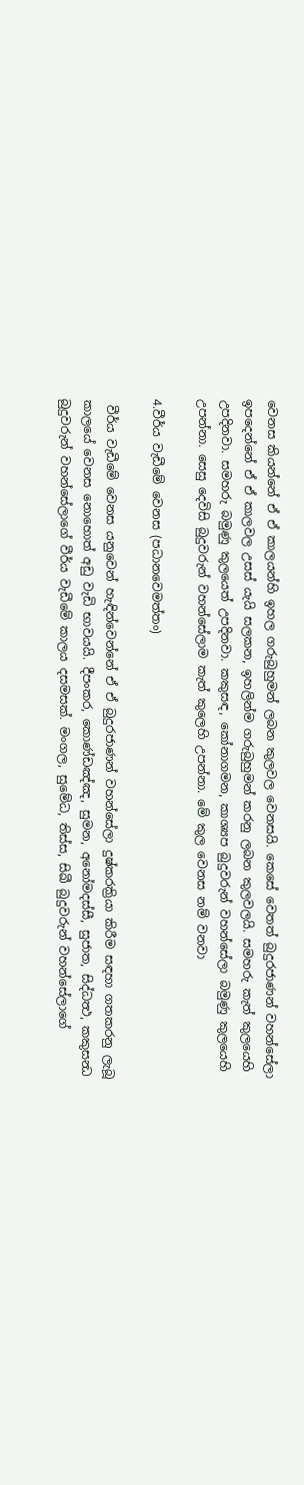වෙනස කියන්නේ ඒ ඒ කාලයන්හි ඉහල ගරුබුහුමන් ලබන කුලවල වෙනසයි. කෙසේ වෙතත් බුදුරජාණන් වහන්සේලා ඉපදෙන්නේ ඒ ඒ කාලවල උසස් යැයි සලකන, ඉහලින්ම ගරුබුහුමන් කරනු ලබන කුලවලයි. සමහරු කැත් කුලයෙහි උපදිනවා. සමහරු බමුණු කුලයෙත් උපදිනවා. කකුසඳ, කෝනාගමන, කාශ්‍යප බුදුවරුන් වහන්සේලා බමුණු කුලයෙහි උපන්නා. සෙසු දෙවිසි බුදුවරුන් වහන්සේලාම කැත් කුලෙහි උපන්නා. මේ කුල වෙනස නම් වනවා

4.වීර්ය වැඩීමේ වෙනස (පධානවෙමත්තං)

 වීර්ය වැඩීමේ වෙනස යනුවෙන් හැඳින්වෙන්නේ ඒ ඒ බුදුරජාණන් වහන්සේලා දුෂ්කරක්‍රියා කිරීම සඳහා ගතකරනු ලැබූ කාලයේ වෙනස නොහොත් අඩු වැඩි භාවයයි. දීපංකර, කොණ්ඩඤ්ඤ, සුමන, අනෝමදස්සී, සුජාත, සිද්ධත්‍ථ, කකුසන්‍ධ බුදුවරුන් වහන්සේලාගේ වීර්ය වැඩීමේ කාලය දසමසක්. මංගල, සුමේධ, තිස්ස, සිඛී බුදුවරුන් වහන්සේලාගේ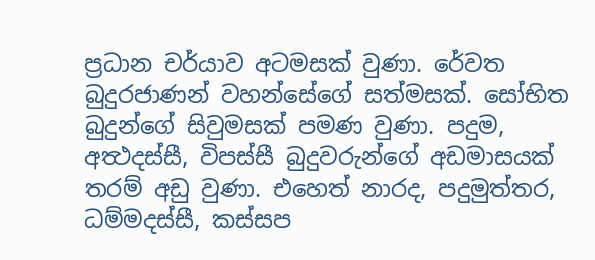ප්‍රධාන චර්යාව අටමසක් වුණා. රේවත බුදුරජාණන් වහන්සේගේ සත්මසක්. සෝභිත බුදුන්ගේ සිවුමසක් පමණ වුණා. පදුම, අත්‍ථදස්සී, විපස්සී බුදුවරුන්ගේ අඩමාසයක් තරම් අඩු වුණා. එහෙත් නාරද, පදුමුත්තර, ධම්මදස්සී, කස්සප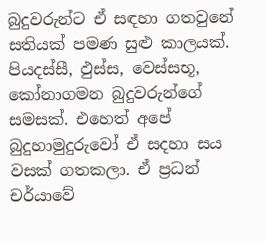බුදුවරුන්ට ඒ සඳහා ගතවුනේ සතියක් පමණ සුළු කාලයක්. පියදස්සී, ඵුස්ස, වෙස්සභූ, කෝනාගමන බුදුවරුන්ගේ සමසක්. එහෙත් අපේ බුදුහාමුදුරුවෝ ඒ සදහා සය වසක් ගතකලා. ඒ ප්‍රධන් චර්යාවේ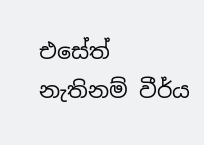එසේත් නැතිනම් වීර්ය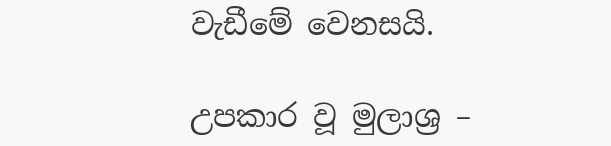වැඩීමේ වෙනසයි.

උපකාර වූ මුලාශ්‍ර –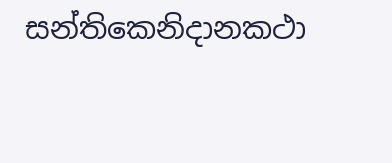සන්තිකෙනිදානකථා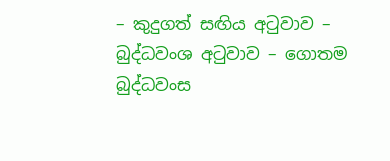– කුදුගත් සඟිය අටුවාව – බුද්ධවංශ අටුවාව – ගොතම බුද්ධවංස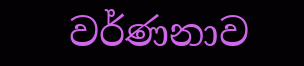වර්ණනාව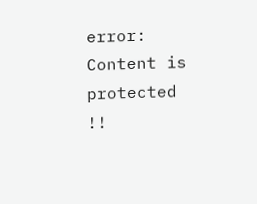error: Content is protected !!